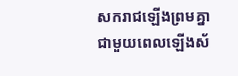សករាជឡើងព្រមគ្នាជាមួយពេលឡើងស័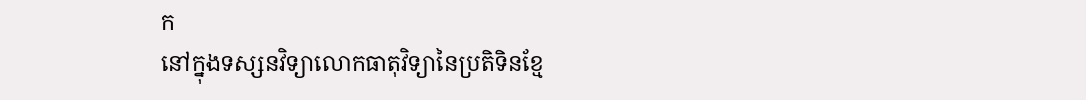ក
នៅក្នុងទស្សនវិទ្យាលោកធាតុវិទ្យានៃប្រតិទិនខ្មែ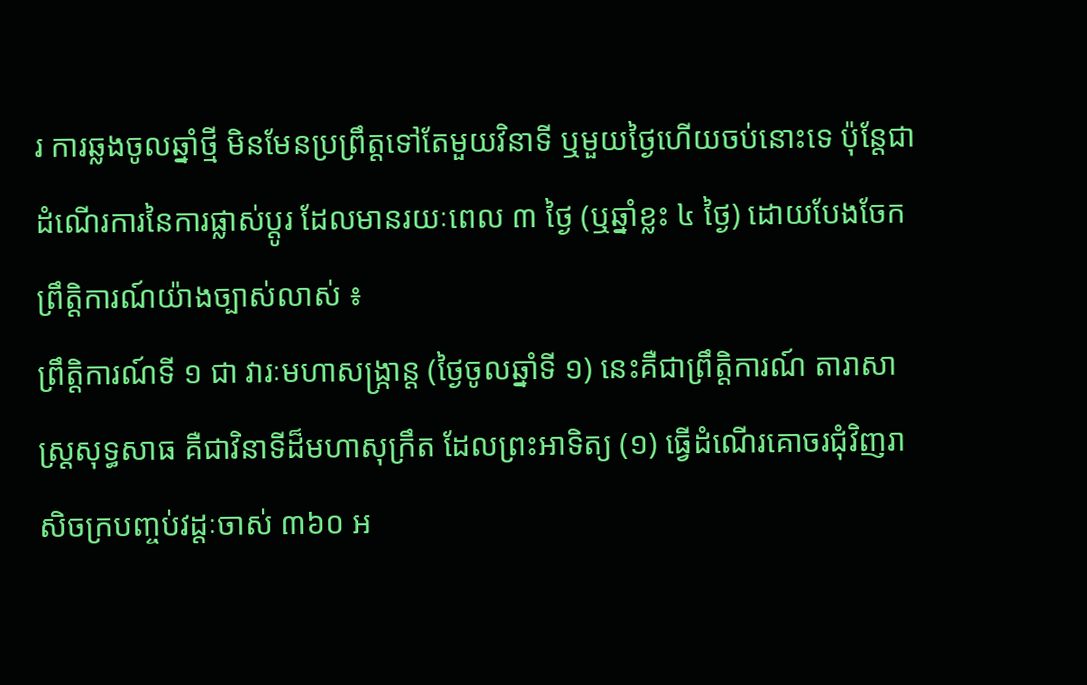រ ការឆ្លងចូលឆ្នាំថ្មី មិនមែនប្រព្រឹត្តទៅតែមួយវិនាទី ឬមួយថ្ងៃហើយចប់នោះទេ ប៉ុន្តែជា ដំណើរការនៃការផ្លាស់ប្តូរ ដែលមានរយៈពេល ៣ ថ្ងៃ (ឬឆ្នាំខ្លះ ៤ ថ្ងៃ) ដោយបែងចែកព្រឹត្តិការណ៍យ៉ាងច្បាស់លាស់ ៖
ព្រឹត្តិការណ៍ទី ១ ជា វារៈមហាសង្ក្រាន្ត (ថ្ងៃចូលឆ្នាំទី ១) នេះគឺជាព្រឹត្តិការណ៍ តារាសាស្ត្រសុទ្ធសាធ គឺជាវិនាទីដ៏មហាសុក្រឹត ដែលព្រះអាទិត្យ (១) ធ្វើដំណើរគោចរជុំវិញរាសិចក្របញ្ចប់វដ្តៈចាស់ ៣៦០ អ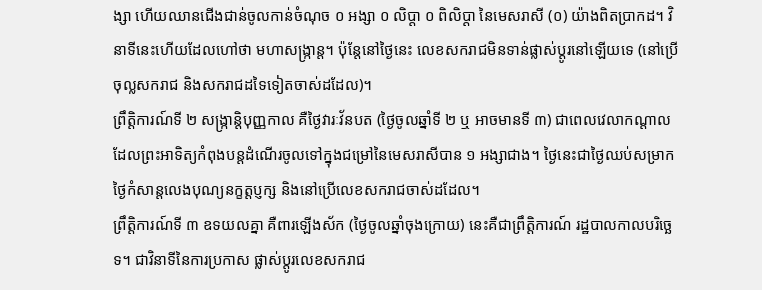ង្សា ហើយឈានជើងជាន់ចូលកាន់ចំណុច ០ អង្សា ០ លិប្ដា ០ ពិលិប្ដា នៃមេសរាសី (០) យ៉ាងពិតប្រាកដ។ វិនាទីនេះហើយដែលហៅថា មហាសង្ក្រាន្ត។ ប៉ុន្តែនៅថ្ងៃនេះ លេខសករាជមិនទាន់ផ្លាស់ប្តូរនៅឡើយទេ (នៅប្រើចុល្លសករាជ និងសករាជដទៃទៀតចាស់ដដែល)។
ព្រឹត្តិការណ៍ទី ២ សង្ក្រាន្តិបុញ្ញកាល គឺថ្ងៃវារៈវ័នបត (ថ្ងៃចូលឆ្នាំទី ២ ឬ អាចមានទី ៣) ជាពេលវេលាកណ្តាល ដែលព្រះអាទិត្យកំពុងបន្តដំណើរចូលទៅក្នុងជម្រៅនៃមេសរាសីបាន ១ អង្សាជាង។ ថ្ងៃនេះជាថ្ងៃឈប់សម្រាក ថ្ងៃកំសាន្តលេងបុណ្យនក្ខត្តប្ញក្ស និងនៅប្រើលេខសករាជចាស់ដដែល។
ព្រឹត្តិការណ៍ទី ៣ ឧទយលគ្នា គឺពារឡើងស័ក (ថ្ងៃចូលឆ្នាំចុងក្រោយ) នេះគឺជាព្រឹត្តិការណ៍ រដ្ឋបាលកាលបរិច្ឆេទ។ ជាវិនាទីនៃការប្រកាស ផ្លាស់ប្តូរលេខសករាជ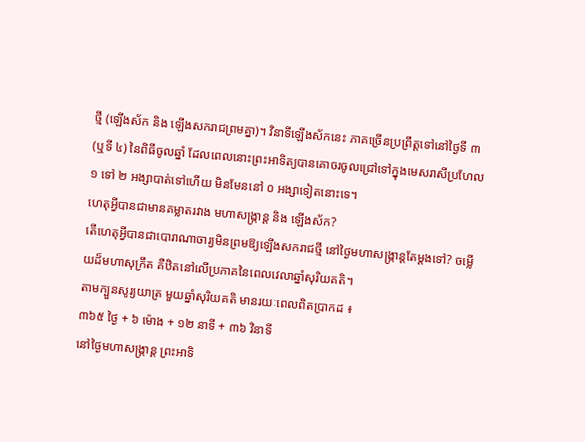ថ្មី (ឡើងស័ក និង ឡើងសករាជព្រមគ្នា)។ វិនាទីឡើងស័កនេះ ភាគច្រើនប្រព្រឹត្តទៅនៅថ្ងៃទី ៣ (ឬទី ៤) នៃពិធីចូលឆ្នាំ ដែលពេលនោះព្រះអាទិត្យបានគោចរចូលជ្រៅទៅក្នុងមេសរាសីប្រហែល ១ ទៅ ២ អង្សាបាត់ទៅហើយ មិនមែននៅ ០ អង្សាទៀតនោះទេ។
ហេតុអ្វីបានជាមានគម្លាតរវាង មហាសង្ក្រាន្ត និង ឡើងស័ក?
តើហេតុអ្វីបានជាបោរាណាចារ្យមិនព្រមឱ្យឡើងសករាជថ្មី នៅថ្ងៃមហាសង្ក្រាន្តតែម្តងទៅ? ចម្លើយដ៏មហាសុក្រឹត គឺឋិតនៅលើប្រភាគនៃពេលវេលាឆ្នាំសុរិយគតិ។
តាមក្បួនសូរ្យយាត្រ មួយឆ្នាំសុរិយគតិ មានរយៈពេលពិតប្រាកដ ៖
៣៦៥ ថ្ងៃ + ៦ ម៉ោង + ១២ នាទី + ៣៦ វិនាទី
នៅថ្ងៃមហាសង្ក្រាន្ត ព្រះអាទិ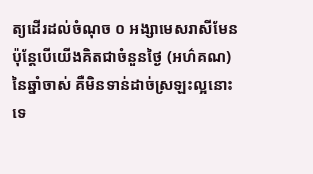ត្យដើរដល់ចំណុច ០ អង្សាមេសរាសីមែន ប៉ុន្តែបើយើងគិតជាចំនួនថ្ងៃ (អហ៌គណ) នៃឆ្នាំចាស់ គឺមិនទាន់ដាច់ស្រឡះល្អនោះទេ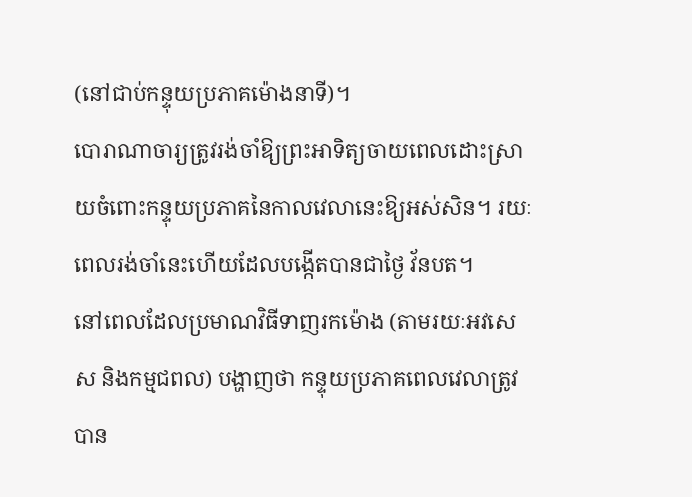(នៅជាប់កន្ទុយប្រភាគម៉ោងនាទី)។
បោរាណាចារ្យត្រូវរង់ចាំឱ្យព្រះអាទិត្យចាយពេលដោះស្រាយចំពោះកន្ទុយប្រភាគនៃកាលវេលានេះឱ្យអស់សិន។ រយៈពេលរង់ចាំនេះហើយដែលបង្កើតបានជាថ្ងៃ វ័នបត។
នៅពេលដែលប្រមាណវិធីទាញរកម៉ោង (តាមរយៈអវសេស និងកម្មជពល) បង្ហាញថា កន្ទុយប្រភាគពេលវេលាត្រូវបាន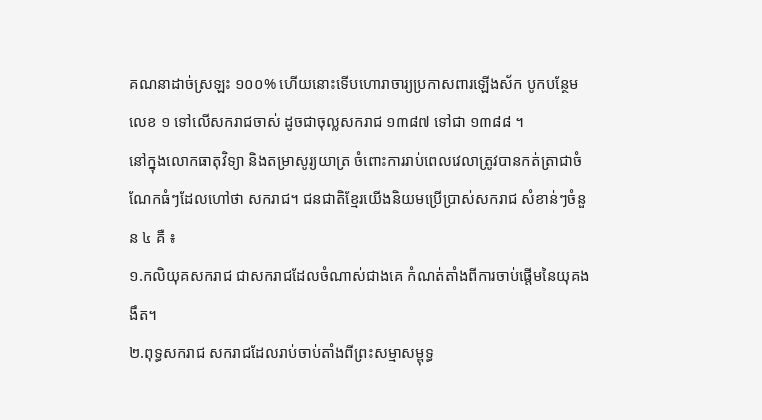គណនាដាច់ស្រឡះ ១០០% ហើយនោះទើបហោរាចារ្យប្រកាសពារឡើងស័ក បូកបន្ថែមលេខ ១ ទៅលើសករាជចាស់ ដូចជាចុល្លសករាជ ១៣៨៧ ទៅជា ១៣៨៨ ។
នៅក្នុងលោកធាតុវិទ្យា និងតម្រាសូរ្យយាត្រ ចំពោះការរាប់ពេលវេលាត្រូវបានកត់ត្រាជាចំណែកធំៗដែលហៅថា សករាជ។ ជនជាតិខ្មែរយើងនិយមប្រើប្រាស់សករាជ សំខាន់ៗចំនួន ៤ គឺ ៖
១.កលិយុគសករាជ ជាសករាជដែលចំណាស់ជាងគេ កំណត់តាំងពីការចាប់ផ្តើមនៃយុគងងឹត។
២.ពុទ្ធសករាជ សករាជដែលរាប់ចាប់តាំងពីព្រះសម្មាសម្ពុទ្ធ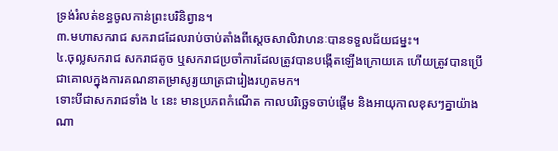ទ្រង់រំលត់ខន្ធចូលកាន់ព្រះបរិនិព្វាន។
៣.មហាសករាជ សករាជដែលរាប់ចាប់តាំងពីស្តេចសាលិវាហនៈបានទទួលជ័យជម្នះ។
៤.ចុល្លសករាជ សករាជតូច ឬសករាជប្រចាំការដែលត្រូវបានបង្កើតឡើងក្រោយគេ ហើយត្រូវបានប្រើជាគោលក្នុងការគណនាតម្រាសូរ្យយាត្រជារៀងរហូតមក។
ទោះបីជាសករាជទាំង ៤ នេះ មានប្រភពកំណើត កាលបរិច្ឆេទចាប់ផ្តើម និងអាយុកាលខុសៗគ្នាយ៉ាងណា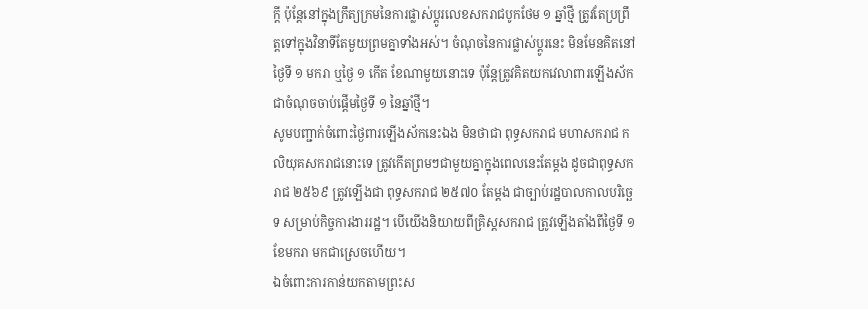ក្តី ប៉ុន្តែនៅក្នុងក្រឹត្យក្រមនៃការផ្លាស់ប្តូរលេខសករាជបូកថែម ១ ឆ្នាំថ្មី ត្រូវតែប្រព្រឹត្តទៅក្នុងវិនាទីតែមួយព្រមគ្នាទាំងអស់។ ចំណុចនៃការផ្លាស់ប្តូរនេះ មិនមែនគិតនៅថ្ងៃទី ១ មករា ឬថ្ងៃ ១ កើត ខែណាមួយនោះទេ ប៉ុន្តែត្រូវគិតយកវេលាពារឡើងស័ក ជាចំណុចចាប់ផ្តើមថ្ងៃទី ១ នៃឆ្នាំថ្មី។
សូមបញ្ជាក់ចំពោះថ្ងៃពារឡើងស័កនេះឯង មិនថាជា ពុទ្ធសករាជ មហាសករាជ កលិយុគសករាជនោះទេ ត្រូវកើតព្រមៗជាមួយគ្នាក្នុងពេលនេះតែម្តង ដូចជាពុទ្ធសករាជ ២៥៦៩ ត្រូវឡើងជា ពុទ្ធសករាជ ២៥៧០ តែម្តង ជាច្បាប់រដ្ឋបាលកាលបរិច្ឆេទ សម្រាប់កិច្ចការងាររដ្ឋ។ បើយើងនិយាយពីគ្រិស្តសករាជ ត្រូវឡើងតាំងពីថ្ងៃទី ១ ខែមករា មកជាស្រេចហើយ។
ឯចំពោះការកាន់យកតាមព្រះស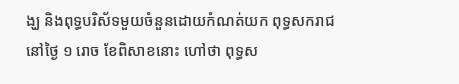ង្ឃ និងពុទ្ធបរិស័ទមួយចំនួនដោយកំណត់យក ពុទ្ធសករាជ នៅថ្ងៃ ១ រោច ខែពិសាខនោះ ហៅថា ពុទ្ធស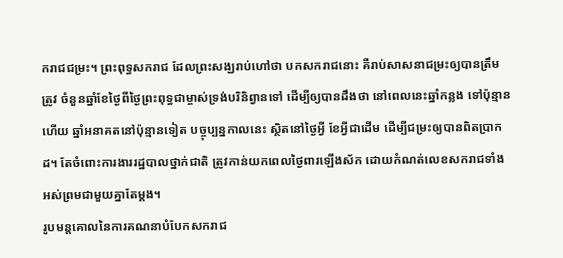ករាជជម្រះ។ ព្រះពុទ្ធសករាជ ដែលព្រះសង្ឃរាប់ហៅថា បកសករាជនោះ គឺរាប់សាសនាជម្រះឲ្យបានត្រឹមត្រូវ ចំនួនឆ្នាំខែថ្ងៃពីថ្ងៃព្រះពុទ្ធជាម្ចាស់ទ្រង់បរិនិព្វានទៅ ដើម្បីឲ្យបានដឹងថា នៅពេលនេះឆ្នាំកន្លង ទៅប៉ុន្មានហើយ ឆ្នាំអនាគតនៅប៉ុន្មានទៀត បច្ចុប្បន្នកាលនេះ ស្ថិតនៅថ្ងៃអ្វី ខែអ្វីជាដើម ដើម្បីជម្រះឲ្យបានពិតប្រាកដ។ តែចំពោះការងាររដ្ឋបាលថ្នាក់ជាតិ ត្រូវកាន់យកពេលថ្ងៃពារឡើងស័ក ដោយកំណត់លេខសករាជទាំងអស់ព្រមជាមួយគ្នាតែម្តង។
រូបមន្តគោលនៃការគណនាបំបែកសករាជ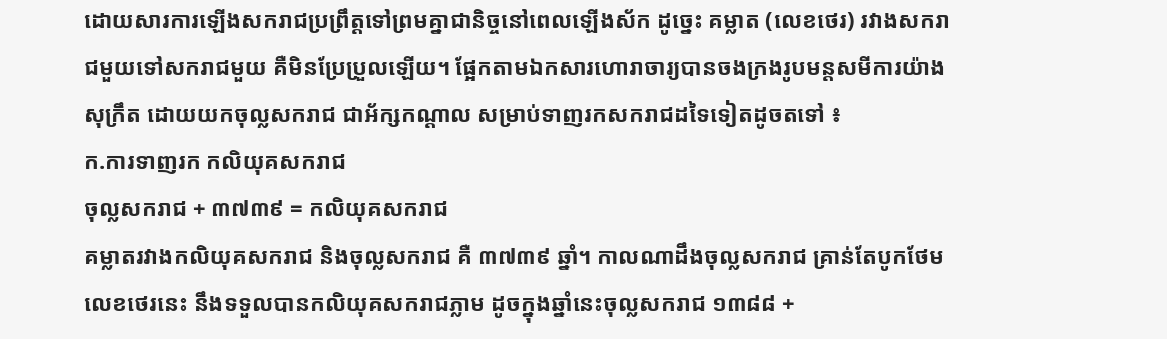ដោយសារការឡើងសករាជប្រព្រឹត្តទៅព្រមគ្នាជានិច្ចនៅពេលឡើងស័ក ដូច្នេះ គម្លាត (លេខថេរ) រវាងសករាជមួយទៅសករាជមួយ គឺមិនប្រែប្រួលឡើយ។ ផ្អែកតាមឯកសារហោរាចារ្យបានចងក្រងរូបមន្តសមីការយ៉ាងសុក្រឹត ដោយយកចុល្លសករាជ ជាអ័ក្សកណ្តាល សម្រាប់ទាញរកសករាជដទៃទៀតដូចតទៅ ៖
ក.ការទាញរក កលិយុគសករាជ
ចុល្លសករាជ + ៣៧៣៩ = កលិយុគសករាជ
គម្លាតរវាងកលិយុគសករាជ និងចុល្លសករាជ គឺ ៣៧៣៩ ឆ្នាំ។ កាលណាដឹងចុល្លសករាជ គ្រាន់តែបូកថែមលេខថេរនេះ នឹងទទួលបានកលិយុគសករាជភ្លាម ដូចក្នុងឆ្នាំនេះចុល្លសករាជ ១៣៨៨ +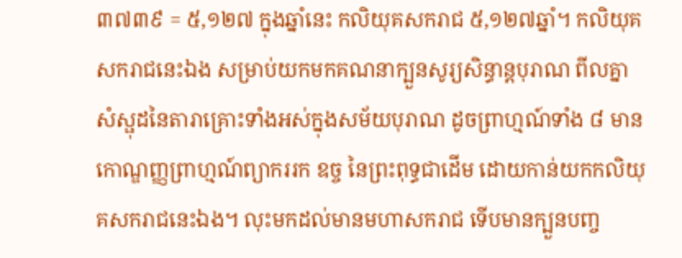៣៧៣៩ = ៥,១២៧ ក្នុងឆ្នាំនេះ កលិយុគសករាជ ៥,១២៧ឆ្នាំ។ កលិយុគសករាជនេះឯង សម្រាប់យកមកគណនាក្បួនសូរ្យសិន្ធាន្តបុរាណ ពីលគ្នា សំស្ផុដនៃតារាគ្រោះទាំងអស់ក្នុងសម័យបុរាណ ដូចព្រាហ្មណ៍ទាំង ៨ មានកោណ្ឌញ្ញព្រាហ្មណ៍ព្យាកររក ឧច្ច នៃព្រះពុទ្ធជាដើម ដោយកាន់យកកលិយុគសករាជនេះឯង។ លុះមកដល់មានមហាសករាជ ទើបមានក្បួនបញ្ច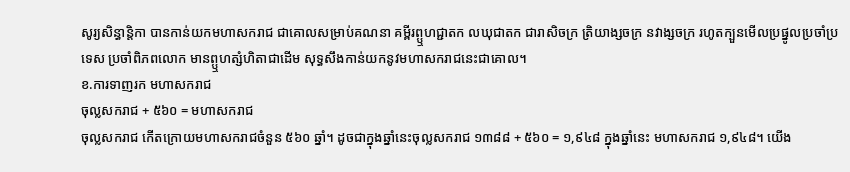សូរ្យសិន្ធាន្តិកា បានកាន់យកមហាសករាជ ជាគោលសម្រាប់គណនា គម្ពីរព្ឬហជ្ជាតក លឃុជាតក ជារាសិចក្រ ត្រិយាង្សចក្រ នវាង្សចក្រ រហូតក្បួនមើលប្រផ្នូលប្រចាំប្រទេស ប្រចាំពិភពលោក មានព្ឬហត្សំហិតាជាដើម សុទ្ធសឹងកាន់យកនូវមហាសករាជនេះជាគោល។
ខ.ការទាញរក មហាសករាជ
ចុល្លសករាជ + ៥៦០ = មហាសករាជ
ចុល្លសករាជ កើតក្រោយមហាសករាជចំនួន ៥៦០ ឆ្នាំ។ ដូចជាក្នុងឆ្នាំនេះចុល្លសករាជ ១៣៨៨ + ៥៦០ = ១,៩៤៨ ក្នុងឆ្នាំនេះ មហាសករាជ ១,៩៤៨។ យើង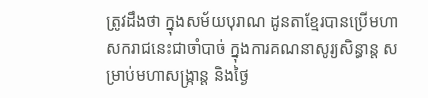ត្រូវដឹងថា ក្នុងសម័យបុរាណ ដូនតាខ្មែរបានប្រើមហាសករាជនេះជាចាំបាច់ ក្នុងការគណនាសូរ្យសិន្ធាន្ត សម្រាប់មហាសង្ក្រាន្ត និងថ្ងៃ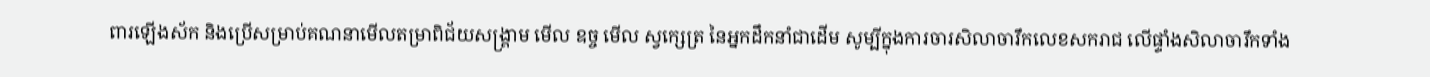ពារឡើងស័ក និងប្រើសម្រាប់គណនាមើលតម្រាពិជ័យសង្គ្រាម មើល ឧច្ច មើល ស្វក្សេត្រ នៃអ្នកដឹកនាំជាដើម សូម្បីក្នុងការចារសិលាចារឹកលេខសករាជ លើផ្ទាំងសិលាចារឹកទាំង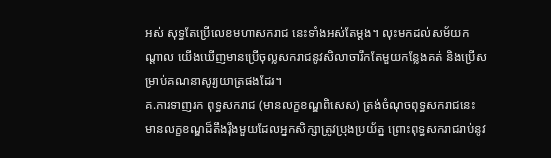អស់ សុទ្ធតែប្រើលេខមហាសករាជ នេះទាំងអស់តែម្តង។ លុះមកដល់សម័យកណ្តាល យើងឃើញមានប្រើចុល្លសករាជនូវសិលាចារឹកតែមួយកន្លែងគត់ និងប្រើសម្រាប់គណនាសូរ្យយាត្រផងដែរ។
គ.ការទាញរក ពុទ្ធសករាជ (មានលក្ខខណ្ឌពិសេស) ត្រង់ចំណុចពុទ្ធសករាជនេះ មានលក្ខខណ្ឌដ៏តឹងរ៉ឹងមួយដែលអ្នកសិក្សាត្រូវប្រុងប្រយ័ត្ន ព្រោះពុទ្ធសករាជរាប់នូវ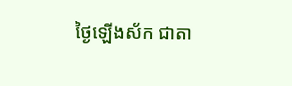ថ្ងៃឡើងស័ក ជាតា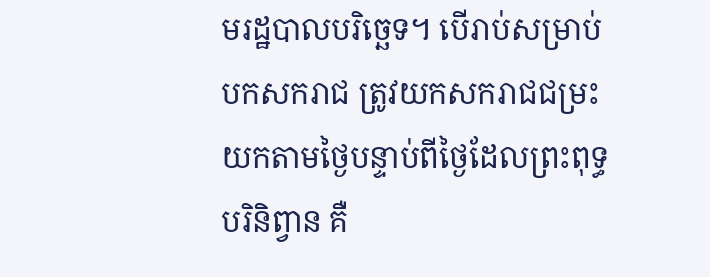មរដ្ឋបាលបរិច្ឆេទ។ បើរាប់សម្រាប់បកសករាជ ត្រូវយកសករាជជម្រះយកតាមថ្ងៃបន្ទាប់ពីថ្ងៃដែលព្រះពុទ្ធបរិនិព្វាន គឺ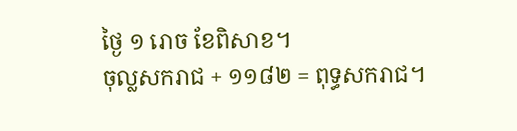ថ្ងៃ ១ រោច ខែពិសាខ។
ចុល្លសករាជ + ១១៨២ = ពុទ្ធសករាជ។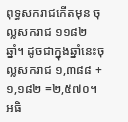ពុទ្ធសករាជកើតមុន ចុល្លសករាជ ១១៨២ ឆ្នាំ។ ដូចជាក្នុងឆ្នាំនេះចុល្លសករាជ ១,៣៨៨ + ១,១៨២ =២,៥៧០។
អធិ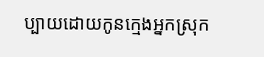ប្បាយដោយកូនក្មេងអ្នកស្រុក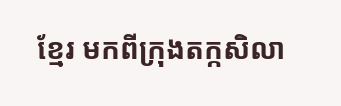ខ្មែរ មកពីក្រុងតក្កសិលា